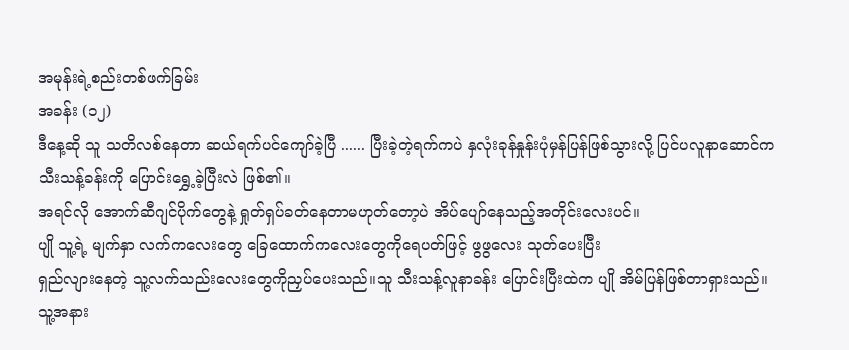အမုန်းရဲ့စည်းတစ်ဖက်ခြမ်း
အခန်း (၁၂)
ဒီနေ့ဆို သူ သတိလစ်နေတာ ဆယ်ရက်ပင်ကျော်ခဲ့ပြီ ...... ပြီးခဲ့တဲ့ရက်ကပဲ နှလုံးခုန်နှုန်းပုံမှန်ပြန်ဖြစ်သွားလို့ ပြင်ပလူနာဆောင်က သီးသန့်ခန်းကို ပြောင်းရွှေ့ခဲ့ပြီးလဲ ဖြစ်၏။
အရင်လို အောက်ဆီဂျင်ပိုက်တွေနဲ့ ရှုတ်ရှပ်ခတ်နေတာမဟုတ်တော့ပဲ အိပ်ပျော်နေသည့်အတိုင်းလေးပင်။
ပျို သူ့ရဲ့ မျက်နှာ လက်ကလေးတွေ ခြေထောက်ကလေးတွေကိုရေပတ်ဖြင့် ဖွဖွလေး သုတ်ပေးပြီး
ရှည်လျားနေတဲ့ သူ့လက်သည်းလေးတွေကိုညှပ်ပေးသည်။သူ သီးသန့်လူနာခန်း ပြောင်းပြီးထဲက ပျို အိမ်ပြန်ဖြစ်တာရှားသည်။ သူ့အနား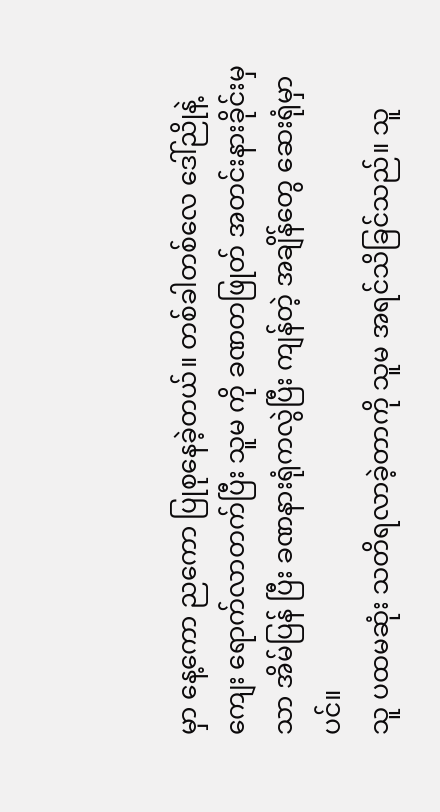မှာ နေ့ကော ညကော ပြုစုနေခဲ့တယ်။ တစ်ခါတစ်လေ ဒေါ်ညိုနဲ့ကျေး ရောက်လာတက်ပြီး သူမ ကို ခဏတဖြုတ် အတင်းနားခိုင်းမှသာ အိမ်ပြန် ပြီး ခဏနားရုံကလွဲပြီး ကျန်တဲ့ အချိန်တွေ ဆေးရုံမှာပင်။
သူ ပထမဆုံး သတိရလာခဲ့တာကို သူမ အရင်သိခြင်သည်။ သူ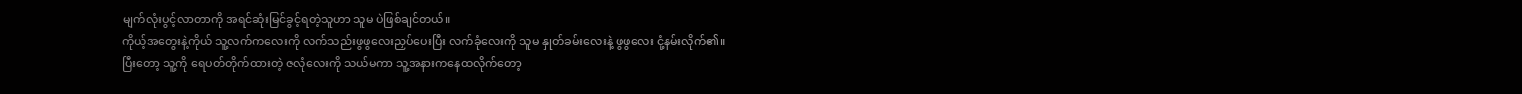မျက်လုံးပွင့်လာတာကို အရင်ဆုံးမြင်ခွင့်ရတဲ့သူဟာ သူမ ပဲဖြစ်ချင်တယ်။
ကိုယ့်အတွေးနဲ့ကိုယ် သူ့လက်ကလေးကို လက်သည်းဖွဖွလေးညှပ်ပေးပြီး လက်ခုံလေးကို သူမ နှုတ်ခမ်းလေးနဲ့ ဖွဖွလေး ငုံ့နမ်းလိုက်၏။
ပြီးတော့ သူ့ကို ရေပတ်တိုက်ထားတဲ့ ဇလုံလေးကို သယ်မကာ သူ့အနားကနေထလိုက်တော့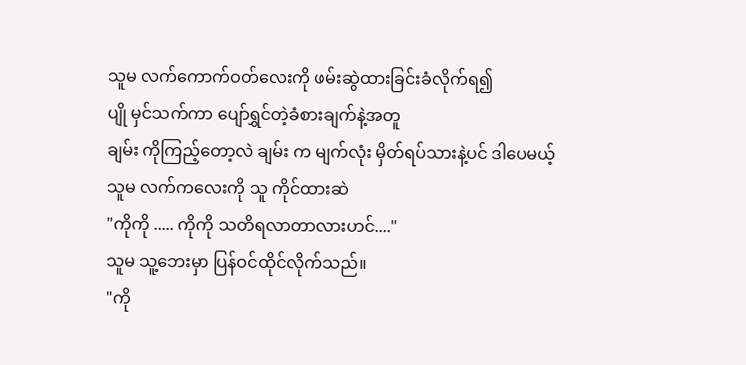သူမ လက်ကောက်ဝတ်လေးကို ဖမ်းဆွဲထားခြင်းခံလိုက်ရ၍
ပျို မှင်သက်ကာ ပျော်ရွှင်တဲ့ခံစားချက်နဲ့အတူ
ချမ်း ကိုကြည့်တော့လဲ ချမ်း က မျက်လုံး မှိတ်ရပ်သားနဲ့ပင် ဒါပေမယ့် သူမ လက်ကလေးကို သူ ကိုင်ထားဆဲ
"ကိုကို ..... ကိုကို သတိရလာတာလားဟင်...."
သူမ သူ့ဘေးမှာ ပြန်ဝင်ထိုင်လိုက်သည်။
"ကို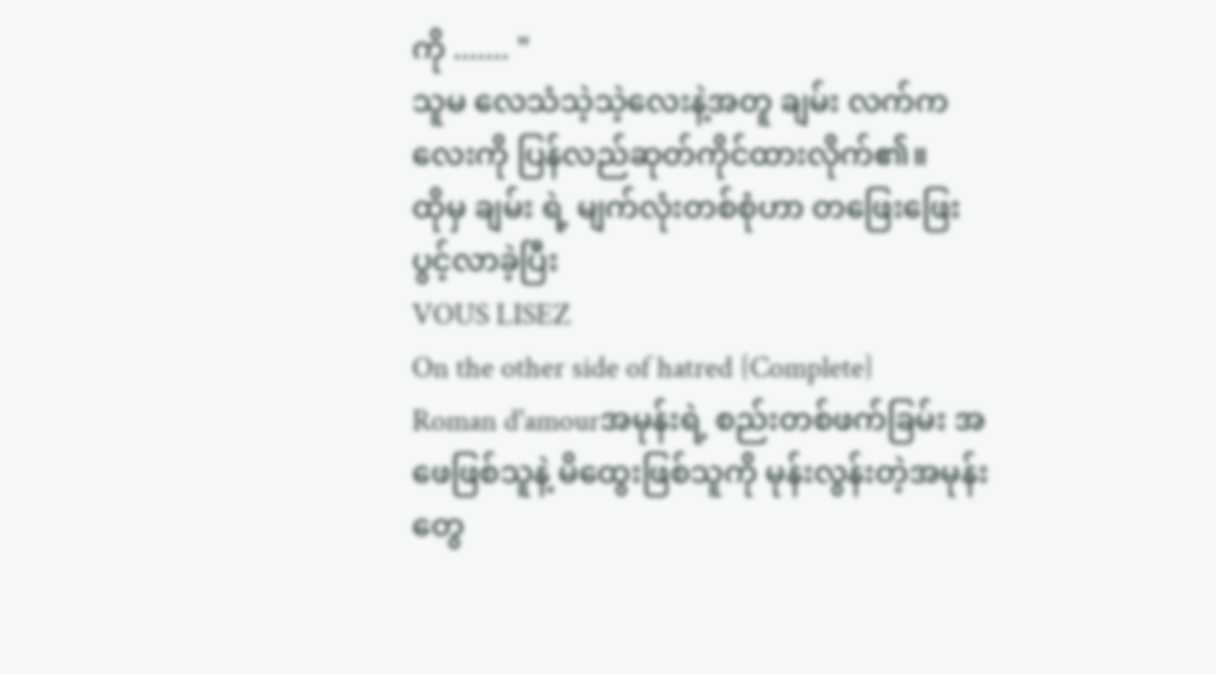ကို ....... "
သူမ လေသံသဲ့သဲ့လေးနဲ့အတူ ချမ်း လက်ကလေးကို ပြန်လည်ဆုတ်ကိုင်ထားလိုက်၏။
ထိုမှ ချမ်း ရဲ့ မျက်လုံးတစ်စုံဟာ တဖြေးဖြေး ပွင့်လာခဲ့ပြီး
VOUS LISEZ
On the other side of hatred {Complete}
Roman d'amourအမုန်းရဲ့ စည်းတစ်ဖက်ခြမ်း အဖေဖြစ်သူနဲ့ မိထွေးဖြစ်သူကို မုန်းလွန်းတဲ့အမုန်းတွေ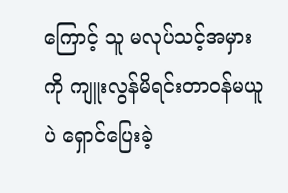ကြောင့် သူ မလုပ်သင့်အမှားကို ကျူးလွန်မိရင်းတာဝန်မယူပဲ ရှောင်ပြေးခဲ့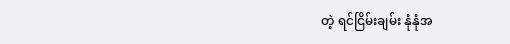တဲ့ ရင်ငြိမ်းချမ်း နုံနုံအ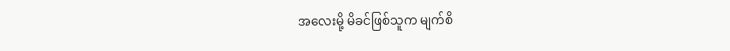အလေးမို့ မိခင်ဖြစ်သူက မျက်စိ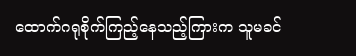ထောက်ဂရုစိုက်ကြည့်နေသည့်ကြားက သူမခင်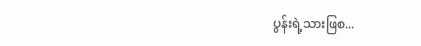ပွန်းရဲ့သားဖြစ...